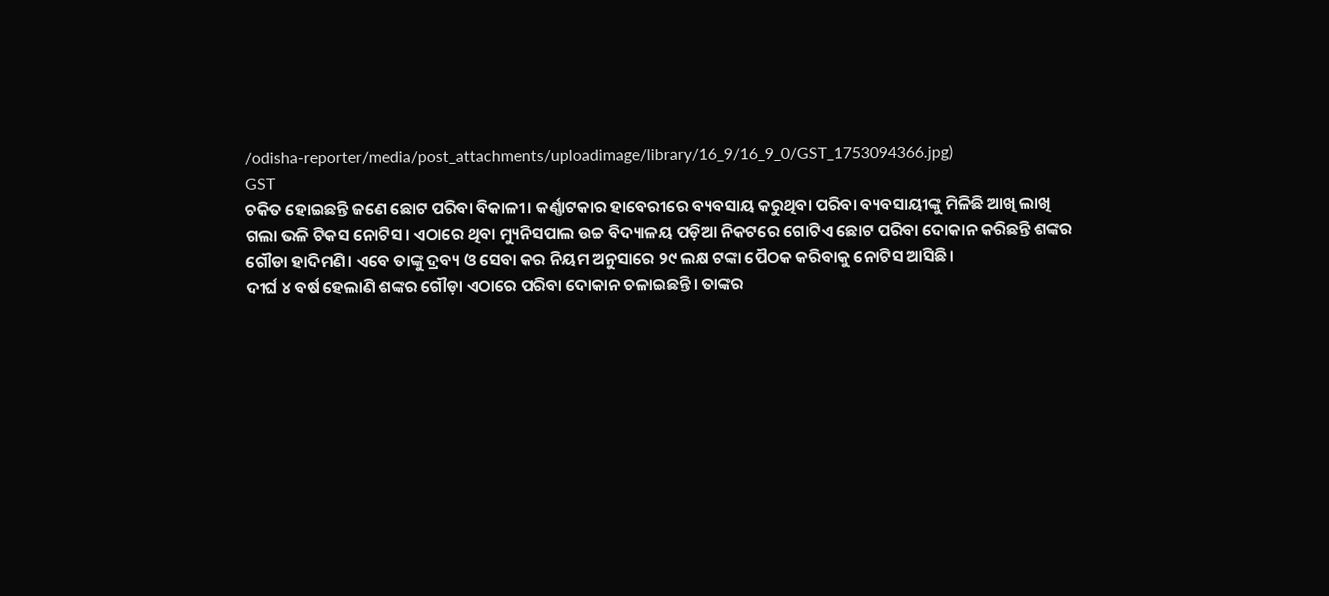/odisha-reporter/media/post_attachments/uploadimage/library/16_9/16_9_0/GST_1753094366.jpg)
GST
ଚକିତ ହୋଇଛନ୍ତି ଜଣେ ଛୋଟ ପରିବା ବିକାଳୀ। କର୍ଣ୍ଣାଟକାର ହାବେରୀରେ ବ୍ୟବସାୟ କରୁଥିବା ପରିବା ବ୍ୟବସାୟୀଙ୍କୁ ମିଳିଛି ଆଖି ଲାଖି ଗଲା ଭଳି ଟିକସ ନୋଟିସ। ଏଠାରେ ଥିବା ମ୍ୟୁନିସପାଲ ଉଚ୍ଚ ବିଦ୍ୟାଳୟ ପଡ଼ିଆ ନିକଟରେ ଗୋଟିଏ ଛୋଟ ପରିବା ଦୋକାନ କରିଛନ୍ତି ଶଙ୍କର ଗୌଡା ହାଦିମଣି। ଏବେ ତାଙ୍କୁ ଦ୍ରବ୍ୟ ଓ ସେବା କର ନିୟମ ଅନୁସାରେ ୨୯ ଲକ୍ଷ ଟଙ୍କା ପୈଠକ କରିବାକୁ ନୋଟିସ ଆସିଛି।
ଦୀର୍ଘ ୪ ବର୍ଷ ହେଲାଣି ଶଙ୍କର ଗୌଡ଼ା ଏଠାରେ ପରିବା ଦୋକାନ ଚଳାଇଛନ୍ତି। ତାଙ୍କର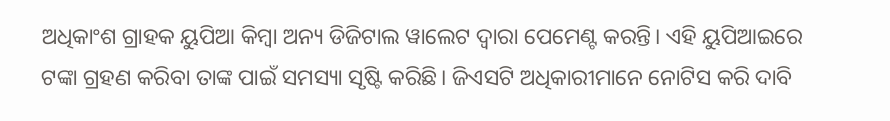ଅଧିକାଂଶ ଗ୍ରାହକ ୟୁପିଆ କିମ୍ବା ଅନ୍ୟ ଡିଜିଟାଲ ୱାଲେଟ ଦ୍ୱାରା ପେମେଣ୍ଟ କରନ୍ତି। ଏହି ୟୁପିଆଇରେ ଟଙ୍କା ଗ୍ରହଣ କରିବା ତାଙ୍କ ପାଇଁ ସମସ୍ୟା ସୃଷ୍ଟି କରିଛି। ଜିଏସଟି ଅଧିକାରୀମାନେ ନୋଟିସ କରି ଦାବି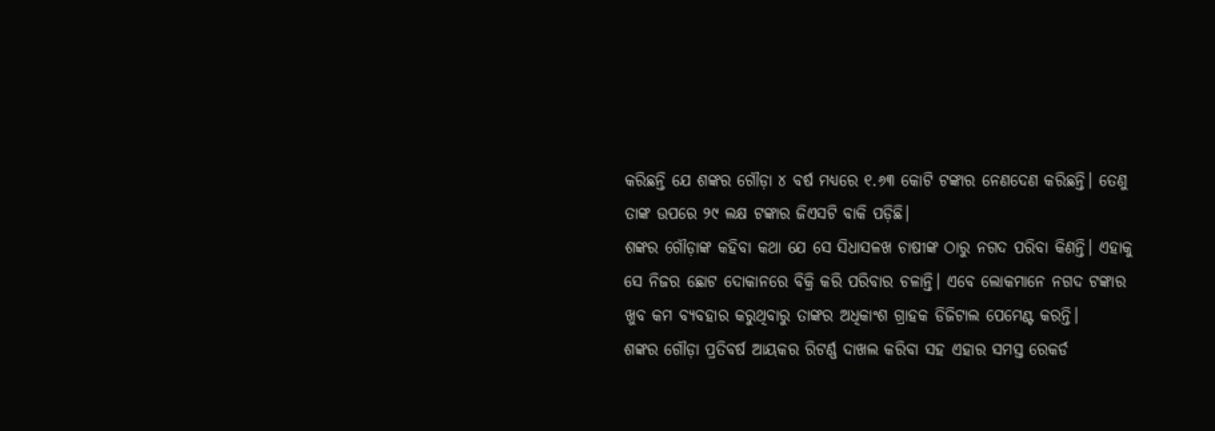କରିଛନ୍ତି ଯେ ଶଙ୍କର ଗୌଡ଼ା ୪ ବର୍ଷ ମଧ୍ୟରେ ୧.୬୩ କୋଟି ଟଙ୍କାର ନେଣଦେଣ କରିଛନ୍ତି। ତେଣୁ ତାଙ୍କ ଉପରେ ୨୯ ଲକ୍ଷ ଟଙ୍କାର ଜିଏସଟି ବାକି ପଡ଼ିଛି।
ଶଙ୍କର ଗୌଡ଼ାଙ୍କ କହିବା କଥା ଯେ ସେ ସିଧାସଳଖ ଚାଷୀଙ୍କ ଠାରୁ ନଗଦ ପରିବା କିଣନ୍ତି। ଏହାକୁ ସେ ନିଜର ଛୋଟ ଦୋକାନରେ ବିକ୍ରି କରି ପରିବାର ଚଳାନ୍ତି। ଏବେ ଲୋକମାନେ ନଗଦ ଟଙ୍କାର ଖୁବ କମ ବ୍ୟବହାର କରୁଥିବାରୁ ତାଙ୍କର ଅଧିକାଂଶ ଗ୍ରାହକ ଡିଜିଟାଲ ପେମେଣ୍ଟ କରନ୍ତି।
ଶଙ୍କର ଗୌଡ଼ା ପ୍ରତିବର୍ଷ ଆୟକର ରିଟର୍ଣ୍ଣ ଦାଖଲ କରିବା ସହ ଏହାର ସମସ୍ତ ରେକର୍ଡ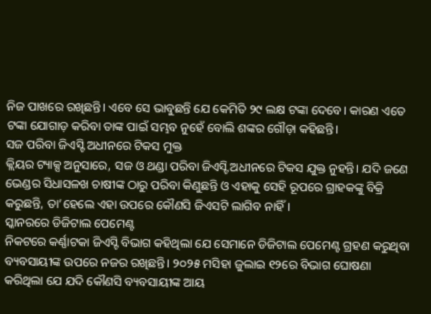ନିଜ ପାଖରେ ରଖିଛନ୍ତି। ଏବେ ସେ ଭାବୁଛନ୍ତି ଯେ କେମିତି ୨୯ ଲକ୍ଷ ଟଙ୍କା ଦେବେ। କାରଣ ଏତେ ଟଙ୍କା ଯୋଗାଡ଼ କରିବା ତାଙ୍କ ପାଇଁ ସମ୍ଭବ ନୁହେଁ ବୋଲି ଶଙ୍କର ଗୌଡ଼ା କହିଛନ୍ତି।
ସଜ ପରିବା ଜିଏସ୍ଟି ଅଧୀନରେ ଟିକସ ମୁକ୍ତ
କ୍ଲିୟର ଟ୍ୟାକ୍ସ ଅନୁସାରେ, ସଜ ଓ ଥଣ୍ଡା ପରିବା ଜିଏସ୍ଟି ଅଧୀନରେ ଟିକସ ଯୁକ୍ତ ନୁହନ୍ତି। ଯଦି ଜଣେ ଭେଣ୍ଡର ସିଧାସଳଖ ଚାଷୀଙ୍କ ଠାରୁ ପରିବା କିଣୁଛନ୍ତି ଓ ଏହାକୁ ସେହି ରୂପରେ ଗ୍ରାହକଙ୍କୁ ବିକ୍ରି କରୁଛନ୍ତି, ତା’ହେଲେ ଏହା ଉପରେ କୌଣସି ଜିଏସଟି ଲାଗିବ ନାହିଁ।
ସ୍କାନରରେ ଡିଜିଟାଲ ପେମେଣ୍ଟ
ନିକଟରେ କର୍ଣ୍ଣାଟକା ଜିଏସ୍ଟି ବିଭାଗ କହିଥିଲା ଯେ ସେମାନେ ଡିଜିଟାଲ ପେମେଣ୍ଟ ଗ୍ରହଣ କରୁଥିବା ବ୍ୟବସାୟୀଙ୍କ ଉପରେ ନଜର ରଖିଛନ୍ତି। ୨୦୨୫ ମସିହା ଜୁଲାଇ ୧୨ରେ ବିଭାଗ ଘୋଷଣା କରିଥିଲା ଯେ ଯଦି କୌଣସି ବ୍ୟବସାୟୀଙ୍କ ଆୟ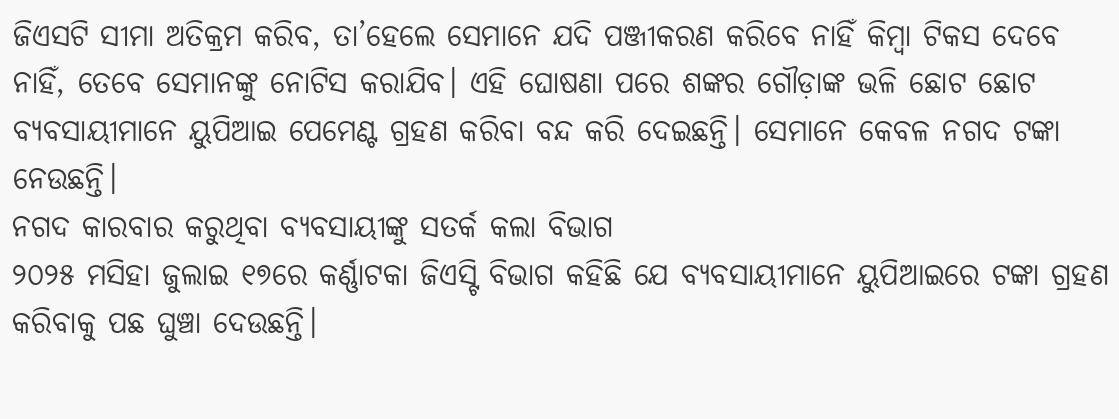ଜିଏସଟି ସୀମା ଅତିକ୍ରମ କରିବ, ତା’ହେଲେ ସେମାନେ ଯଦି ପଞ୍ଜୀକରଣ କରିବେ ନାହିଁ କିମ୍ବା ଟିକସ ଦେବେ ନାହିଁ, ତେବେ ସେମାନଙ୍କୁ ନୋଟିସ କରାଯିବ। ଏହି ଘୋଷଣା ପରେ ଶଙ୍କର ଗୌଡ଼ାଙ୍କ ଭଳି ଛୋଟ ଛୋଟ ବ୍ୟବସାୟୀମାନେ ୟୁପିଆଇ ପେମେଣ୍ଟ ଗ୍ରହଣ କରିବା ବନ୍ଦ କରି ଦେଇଛନ୍ତି। ସେମାନେ କେବଳ ନଗଦ ଟଙ୍କା ନେଉଛନ୍ତି।
ନଗଦ କାରବାର କରୁଥିବା ବ୍ୟବସାୟୀଙ୍କୁ ସତର୍କ କଲା ବିଭାଗ
୨୦୨୫ ମସିହା ଜୁଲାଇ ୧୭ରେ କର୍ଣ୍ଣାଟକା ଜିଏସ୍ଟି ବିଭାଗ କହିଛି ଯେ ବ୍ୟବସାୟୀମାନେ ୟୁପିଆଇରେ ଟଙ୍କା ଗ୍ରହଣ କରିବାକୁ ପଛ ଘୁଞ୍ଚା ଦେଉଛନ୍ତି।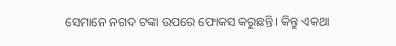ସେମାନେ ନଗଦ ଟଙ୍କା ଉପରେ ଫୋକସ କରୁଛନ୍ତି। କିନ୍ତୁ ଏକଥା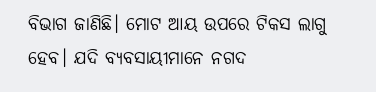ବିଭାଗ ଜାଣିଛି। ମୋଟ ଆୟ ଉପରେ ଟିକସ ଲାଗୁ ହେବ। ଯଦି ବ୍ୟବସାୟୀମାନେ ନଗଦ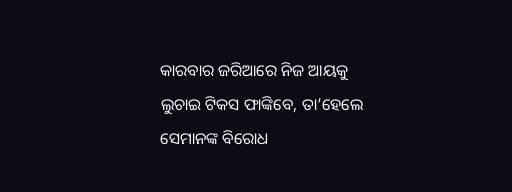କାରବାର ଜରିଆରେ ନିଜ ଆୟକୁ ଲୁଚାଇ ଟିକସ ଫାଙ୍କିବେ, ତା’ହେଲେ ସେମାନଙ୍କ ବିରୋଧ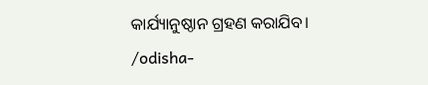କାର୍ଯ୍ୟାନୁଷ୍ଠାନ ଗ୍ରହଣ କରାଯିବ।
/odisha-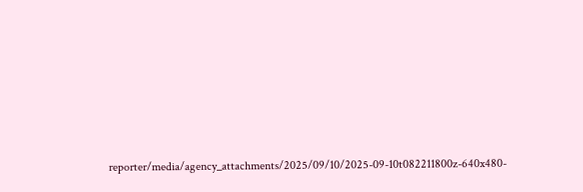reporter/media/agency_attachments/2025/09/10/2025-09-10t082211800z-640x480-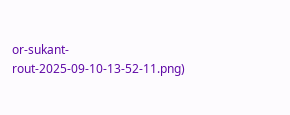or-sukant-rout-2025-09-10-13-52-11.png)